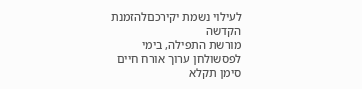לעילוי נשמת יקירכםלהזמנת הקדשה
מורשת התפילה, בימי לפסשולחן ערוך אורח חיים סימן תקלא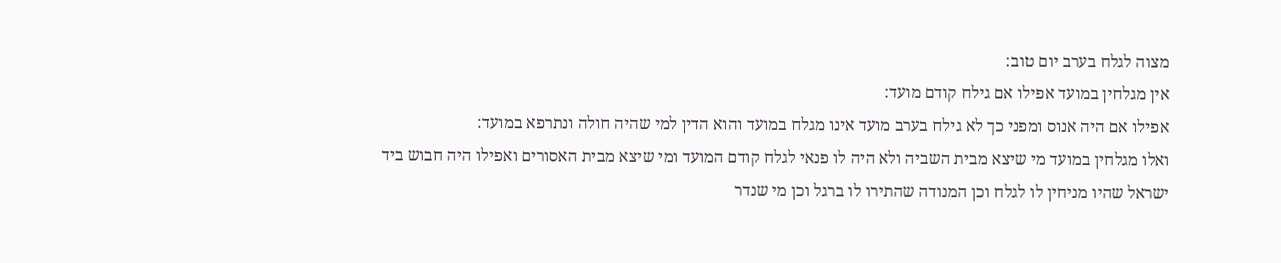מצוה לגלח בערב יום טוב:
אין מגלחין במועד אפילו אם גילח קודם מועד:
אפילו אם היה אנוס ומפני כך לא גילח בערב מועד אינו מגלח במועד והוא הדין למי שהיה חולה ונתרפא במועד:
ואלו מגלחין במועד מי שיצא מבית השביה ולא היה לו פנאי לגלח קודם המועד ומי שיצא מבית האסורים ואפילו היה חבוש ביד ישראל שהיו מניחין לו לגלח וכן המנודה שהתירו לו ברגל וכן מי שנדר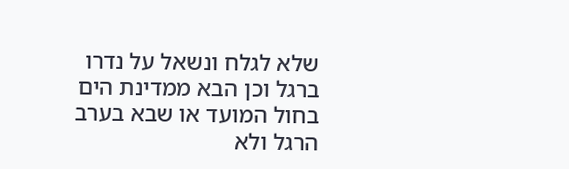שלא לגלח ונשאל על נדרו ברגל וכן הבא ממדינת הים בחול המועד או שבא בערב הרגל ולא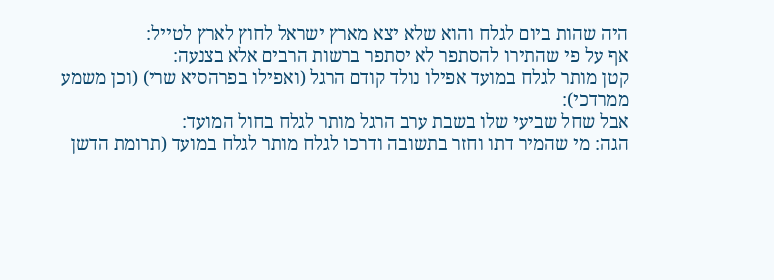היה שהות ביום לגלח והוא שלא יצא מארץ ישראל לחוץ לארץ לטייל:
אף על פי שהתירו להסתפר לא יסתפר ברשות הרבים אלא בצנעה:
קטן מותר לגלח במועד אפילו נולד קודם הרגל (ואפילו בפרהסיא שרי) (וכן משמע ממרדכי):
אבל שחל שביעי שלו בשבת ערב הרגל מותר לגלח בחול המועד:
הגה: מי שהמיר דתו וחזר בתשובה ודרכו לגלח מותר לגלח במועד (תרומת הדשן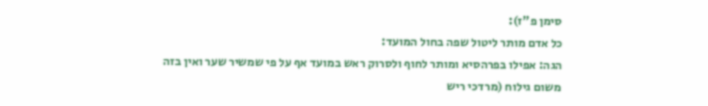סימן פ"ז):
כל אדם מותר ליטול שפה בחול המועד:
הגה: אפילו בפרהסיא ומותר לחוף ולסרוק ראש במועד אף על פי שמשיר שער ואין בזה משום גילוח (מרדכי ריש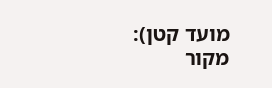מועד קטן):
מקור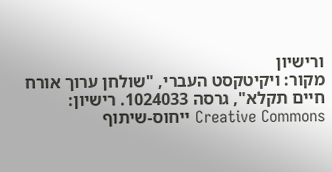ורישיון
מקור: ויקיטקסט העברי, "שולחן ערוך אורח חיים תקלא", גרסה 1024033. רישיון: Creative Commons ייחוס-שיתוף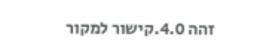זהה 4.0.קישור למקור